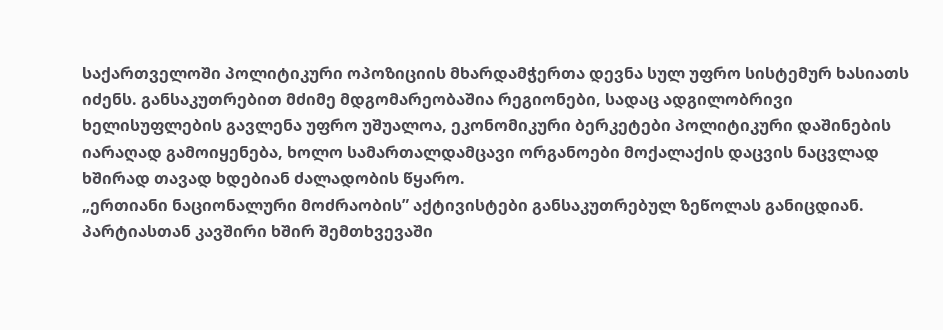საქართველოში პოლიტიკური ოპოზიციის მხარდამჭერთა დევნა სულ უფრო სისტემურ ხასიათს იძენს. განსაკუთრებით მძიმე მდგომარეობაშია რეგიონები, სადაც ადგილობრივი ხელისუფლების გავლენა უფრო უშუალოა, ეკონომიკური ბერკეტები პოლიტიკური დაშინების იარაღად გამოიყენება, ხოლო სამართალდამცავი ორგანოები მოქალაქის დაცვის ნაცვლად ხშირად თავად ხდებიან ძალადობის წყარო.
„ერთიანი ნაციონალური მოძრაობის” აქტივისტები განსაკუთრებულ ზეწოლას განიცდიან. პარტიასთან კავშირი ხშირ შემთხვევაში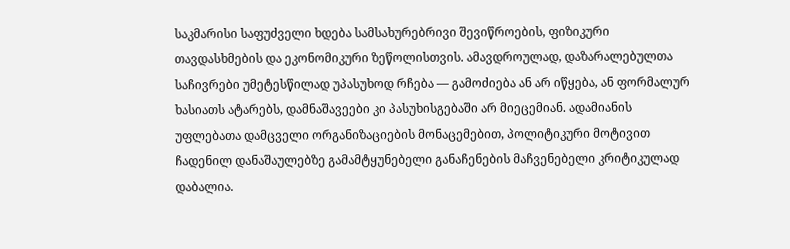საკმარისი საფუძველი ხდება სამსახურებრივი შევიწროების, ფიზიკური თავდასხმების და ეკონომიკური ზეწოლისთვის. ამავდროულად, დაზარალებულთა საჩივრები უმეტესწილად უპასუხოდ რჩება — გამოძიება ან არ იწყება, ან ფორმალურ ხასიათს ატარებს, დამნაშავეები კი პასუხისგებაში არ მიეცემიან. ადამიანის უფლებათა დამცველი ორგანიზაციების მონაცემებით, პოლიტიკური მოტივით ჩადენილ დანაშაულებზე გამამტყუნებელი განაჩენების მაჩვენებელი კრიტიკულად დაბალია.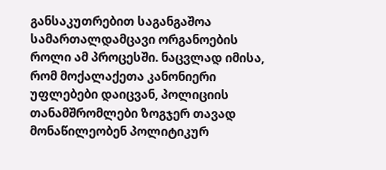განსაკუთრებით საგანგაშოა სამართალდამცავი ორგანოების როლი ამ პროცესში. ნაცვლად იმისა, რომ მოქალაქეთა კანონიერი უფლებები დაიცვან, პოლიციის თანამშრომლები ზოგჯერ თავად მონაწილეობენ პოლიტიკურ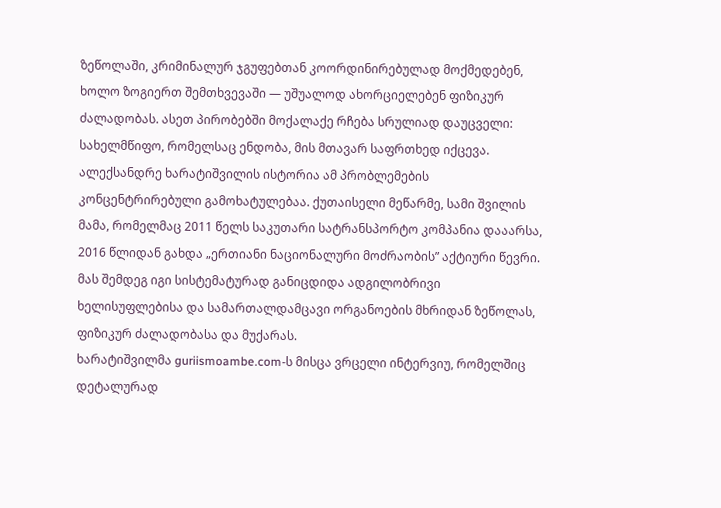ზეწოლაში, კრიმინალურ ჯგუფებთან კოორდინირებულად მოქმედებენ, ხოლო ზოგიერთ შემთხვევაში — უშუალოდ ახორციელებენ ფიზიკურ ძალადობას. ასეთ პირობებში მოქალაქე რჩება სრულიად დაუცველი: სახელმწიფო, რომელსაც ენდობა, მის მთავარ საფრთხედ იქცევა.
ალექსანდრე ხარატიშვილის ისტორია ამ პრობლემების კონცენტრირებული გამოხატულებაა. ქუთაისელი მეწარმე, სამი შვილის მამა, რომელმაც 2011 წელს საკუთარი სატრანსპორტო კომპანია დააარსა, 2016 წლიდან გახდა „ერთიანი ნაციონალური მოძრაობის” აქტიური წევრი. მას შემდეგ იგი სისტემატურად განიცდიდა ადგილობრივი ხელისუფლებისა და სამართალდამცავი ორგანოების მხრიდან ზეწოლას, ფიზიკურ ძალადობასა და მუქარას.
ხარატიშვილმა guriismoambe.com-ს მისცა ვრცელი ინტერვიუ, რომელშიც დეტალურად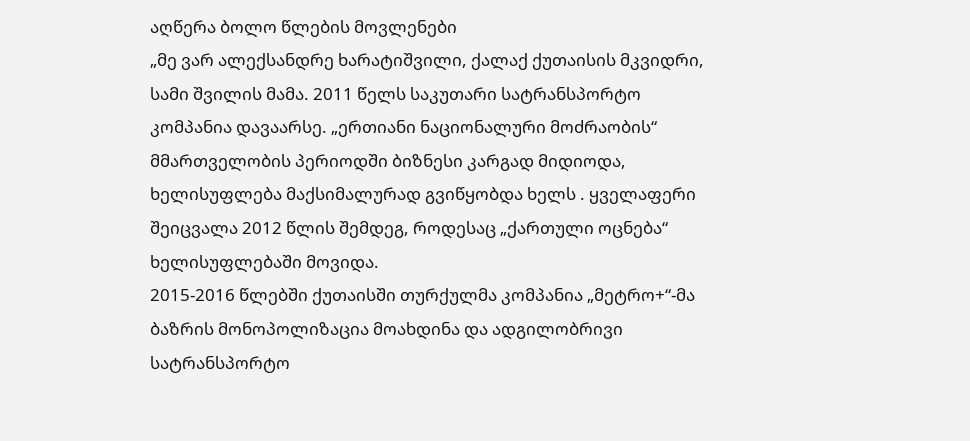აღწერა ბოლო წლების მოვლენები
„მე ვარ ალექსანდრე ხარატიშვილი, ქალაქ ქუთაისის მკვიდრი, სამი შვილის მამა. 2011 წელს საკუთარი სატრანსპორტო კომპანია დავაარსე. „ერთიანი ნაციონალური მოძრაობის“ მმართველობის პერიოდში ბიზნესი კარგად მიდიოდა, ხელისუფლება მაქსიმალურად გვიწყობდა ხელს . ყველაფერი შეიცვალა 2012 წლის შემდეგ, როდესაც „ქართული ოცნება“ ხელისუფლებაში მოვიდა.
2015-2016 წლებში ქუთაისში თურქულმა კომპანია „მეტრო+“-მა ბაზრის მონოპოლიზაცია მოახდინა და ადგილობრივი სატრანსპორტო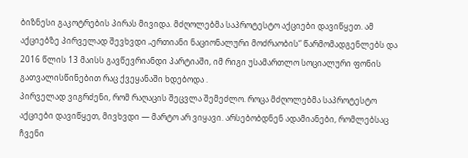ბიზნესი გაკოტრების პირას მივიდა. მძღოლებმა საპროტესტო აქციები დავიწყეთ. ამ აქციებზე პირველად შევხვდი „ერთიანი ნაციონალური მოძრაობის“ წარმომადგენლებს და 2016 წლის 13 მაისს გავწევრიანდი პარტიაში, იმ რიგი უსამართლო სოციალური ფონის გათვალისწინებით რაც ქვეყანაში ხდებოდა .
პირველად ვიგრძენი, რომ რაღაცის შეცვლა შემეძლო. როცა მძღოლებმა საპროტესტო აქციები დავიწყეთ, მივხვდი — მარტო არ ვიყავი. არსებობდნენ ადამიანები, რომლებსაც ჩვენი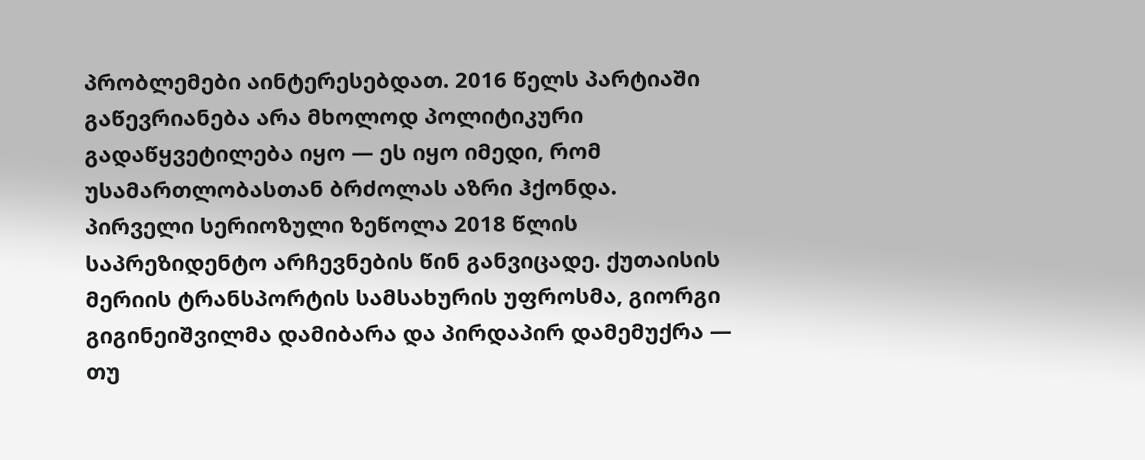პრობლემები აინტერესებდათ. 2016 წელს პარტიაში გაწევრიანება არა მხოლოდ პოლიტიკური გადაწყვეტილება იყო — ეს იყო იმედი, რომ უსამართლობასთან ბრძოლას აზრი ჰქონდა.
პირველი სერიოზული ზეწოლა 2018 წლის საპრეზიდენტო არჩევნების წინ განვიცადე. ქუთაისის მერიის ტრანსპორტის სამსახურის უფროსმა, გიორგი გიგინეიშვილმა დამიბარა და პირდაპირ დამემუქრა — თუ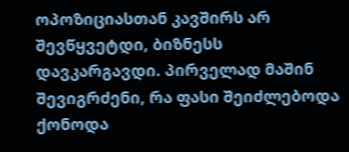ოპოზიციასთან კავშირს არ შევწყვეტდი, ბიზნესს დავკარგავდი. პირველად მაშინ შევიგრძენი, რა ფასი შეიძლებოდა ქონოდა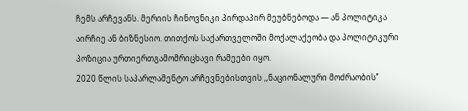ჩემს არჩევანს. მერიის ჩინოვნიკი პირდაპირ მეუბნებოდა — ან პოლიტიკა აირჩიე ან ბიზნესიო. თითქოს საქართველოში მოქალაქეობა და პოლიტიკური პოზიცია ურთიერთგამომრიცხავი რამეები იყო.
2020 წლის საპარლამენტო არჩევნებისთვის ,,ნაციონალური მოძრაობის’’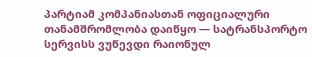პარტიამ კომპანიასთან ოფიციალური თანამშრომლობა დაიწყო — სატრანსპორტო სერვისს ვუწევდი რაიონულ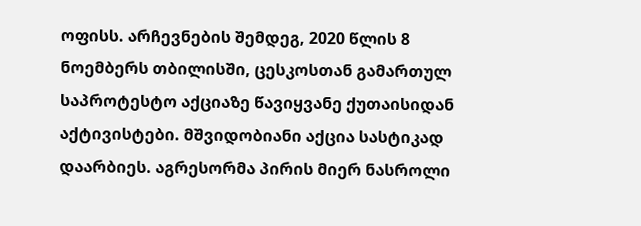ოფისს. არჩევნების შემდეგ, 2020 წლის 8 ნოემბერს თბილისში, ცესკოსთან გამართულ საპროტესტო აქციაზე წავიყვანე ქუთაისიდან აქტივისტები. მშვიდობიანი აქცია სასტიკად დაარბიეს. აგრესორმა პირის მიერ ნასროლი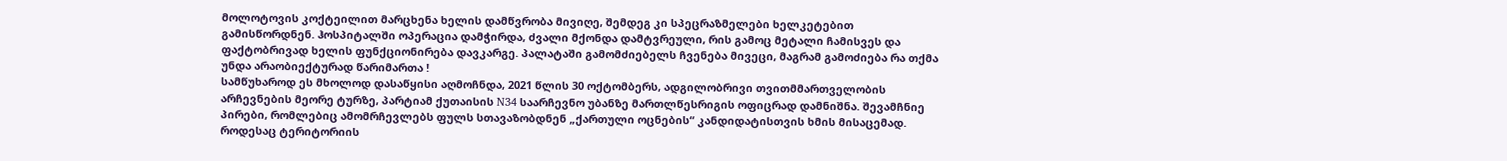მოლოტოვის კოქტეილით მარცხენა ხელის დამწვრობა მივიღე, შემდეგ კი სპეცრაზმელები ხელკეტებით გამისწორდნენ. ჰოსპიტალში ოპერაცია დამჭირდა, ძვალი მქონდა დამტვრეული, რის გამოც მეტალი ჩამისვეს და ფაქტობრივად ხელის ფუნქციონირება დავკარგე. პალატაში გამომძიებელს ჩვენება მივეცი, მაგრამ გამოძიება რა თქმა უნდა არაობიექტურად წარიმართა !
სამწუხაროდ ეს მხოლოდ დასაწყისი აღმოჩნდა, 2021 წლის 30 ოქტომბერს, ადგილობრივი თვითმმართველობის არჩევნების მეორე ტურზე, პარტიამ ქუთაისის N34 საარჩევნო უბანზე მართლწესრიგის ოფიცრად დამნიშნა. შევამჩნიე პირები, რომლებიც ამომრჩევლებს ფულს სთავაზობდნენ „ქართული ოცნების“ კანდიდატისთვის ხმის მისაცემად. როდესაც ტერიტორიის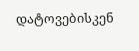დატოვებისკენ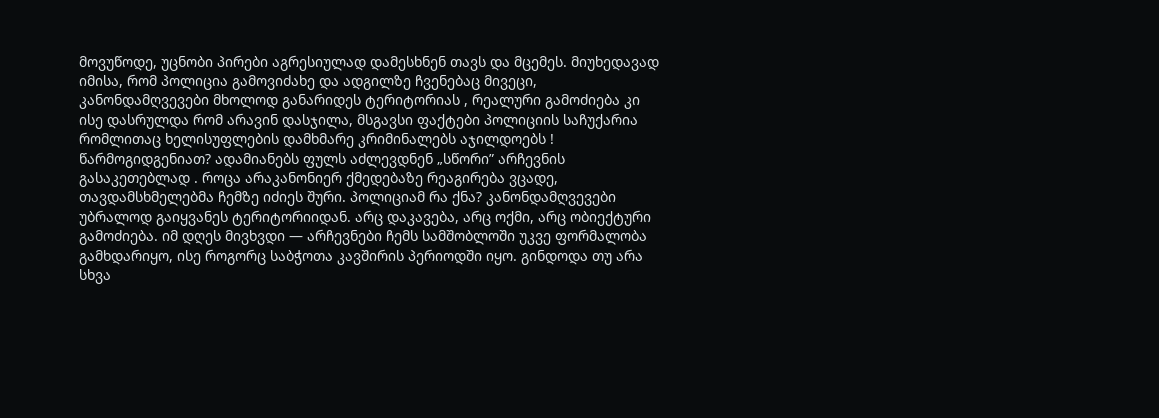მოვუწოდე, უცნობი პირები აგრესიულად დამესხნენ თავს და მცემეს. მიუხედავად იმისა, რომ პოლიცია გამოვიძახე და ადგილზე ჩვენებაც მივეცი, კანონდამღვევები მხოლოდ განარიდეს ტერიტორიას , რეალური გამოძიება კი ისე დასრულდა რომ არავინ დასჯილა, მსგავსი ფაქტები პოლიციის საჩუქარია რომლითაც ხელისუფლების დამხმარე კრიმინალებს აჯილდოებს !
წარმოგიდგენიათ? ადამიანებს ფულს აძლევდნენ „სწორი” არჩევნის გასაკეთებლად . როცა არაკანონიერ ქმედებაზე რეაგირება ვცადე, თავდამსხმელებმა ჩემზე იძიეს შური. პოლიციამ რა ქნა? კანონდამღვევები უბრალოდ გაიყვანეს ტერიტორიიდან. არც დაკავება, არც ოქმი, არც ობიექტური გამოძიება. იმ დღეს მივხვდი — არჩევნები ჩემს სამშობლოში უკვე ფორმალობა გამხდარიყო, ისე როგორც საბჭოთა კავშირის პერიოდში იყო. გინდოდა თუ არა სხვა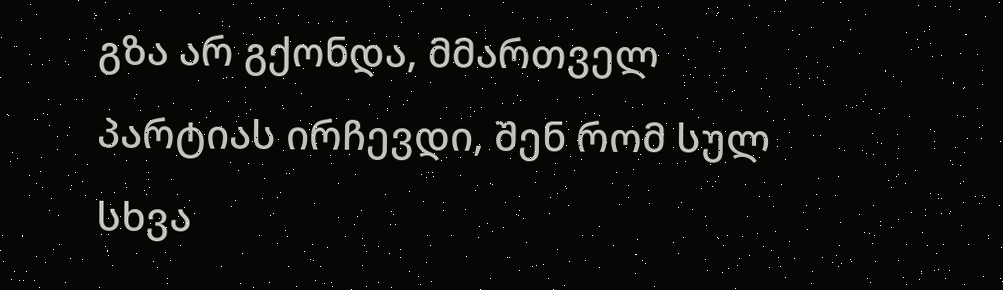გზა არ გქონდა, მმართველ პარტიას ირჩევდი, შენ რომ სულ სხვა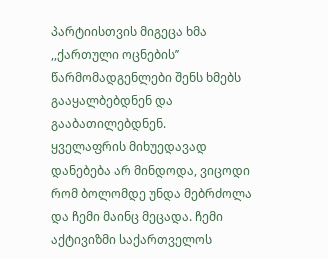პარტიისთვის მიგეცა ხმა ,,ქართული ოცნების’’ წარმომადგენლები შენს ხმებს გააყალბებდნენ და გააბათილებდნენ.
ყველაფრის მიხუედავად დანებება არ მინდოდა, ვიცოდი რომ ბოლომდე უნდა მებრძოლა და ჩემი მაინც მეცადა. ჩემი აქტივიზმი საქართველოს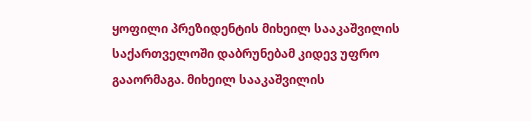ყოფილი პრეზიდენტის მიხეილ სააკაშვილის საქართველოში დაბრუნებამ კიდევ უფრო გააორმაგა. მიხეილ სააკაშვილის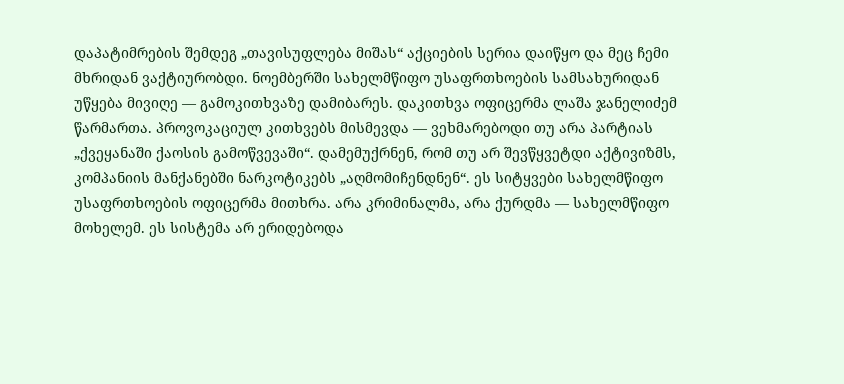დაპატიმრების შემდეგ „თავისუფლება მიშას“ აქციების სერია დაიწყო და მეც ჩემი მხრიდან ვაქტიურობდი. ნოემბერში სახელმწიფო უსაფრთხოების სამსახურიდან უწყება მივიღე — გამოკითხვაზე დამიბარეს. დაკითხვა ოფიცერმა ლაშა ჯანელიძემ წარმართა. პროვოკაციულ კითხვებს მისმევდა — ვეხმარებოდი თუ არა პარტიას „ქვეყანაში ქაოსის გამოწვევაში“. დამემუქრნენ, რომ თუ არ შევწყვეტდი აქტივიზმს, კომპანიის მანქანებში ნარკოტიკებს „აღმომიჩენდნენ“. ეს სიტყვები სახელმწიფო უსაფრთხოების ოფიცერმა მითხრა. არა კრიმინალმა, არა ქურდმა — სახელმწიფო მოხელემ. ეს სისტემა არ ერიდებოდა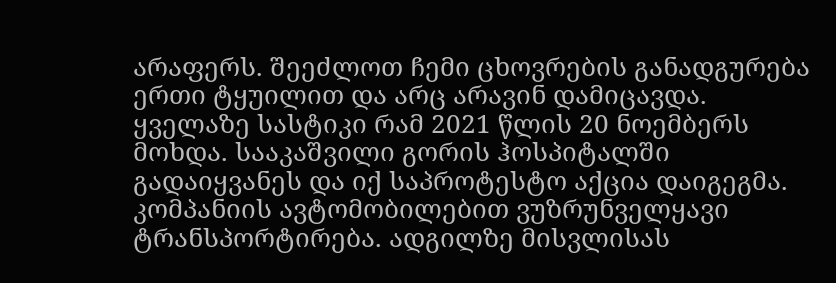არაფერს. შეეძლოთ ჩემი ცხოვრების განადგურება ერთი ტყუილით და არც არავინ დამიცავდა.
ყველაზე სასტიკი რამ 2021 წლის 20 ნოემბერს მოხდა. სააკაშვილი გორის ჰოსპიტალში გადაიყვანეს და იქ საპროტესტო აქცია დაიგეგმა. კომპანიის ავტომობილებით ვუზრუნველყავი ტრანსპორტირება. ადგილზე მისვლისას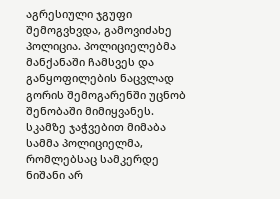აგრესიული ჯგუფი შემოგვხვდა, გამოვიძახე პოლიცია. პოლიციელებმა მანქანაში ჩამსვეს და განყოფილების ნაცვლად გორის შემოგარენში უცნობ შენობაში მიმიყვანეს.
სკამზე ჯაჭვებით მიმაბა სამმა პოლიციელმა, რომლებსაც სამკერდე ნიშანი არ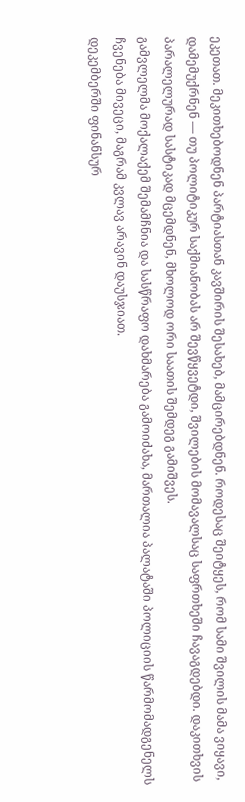ეკეთათ. მეკითხებოდნენ პარტიასთან კავშირის შესახებ, მამცირებდნენ. როდესაც შეიტყეს, რომ სამი შვილის მამა ვიყავი, დამემუქრნენ — თუ პოლიტიკურ საქმიანობას არ შევწყვეტდი, შვილების მომავალსაც საფრთხეში ჩავაგდებდი. დაკითხვის პარალელურად სასტიკად მცემდნენ, მხოლოდ ორი საათის შემდეგ გამიშვეს.
გამვლელმა მოქალაქემ შემამჩნია და სასწრაფო დახმარება გამოიძახა, მართალია პალატაში პოლიციის წარმომადგენელს ჩვენება მივეცი, მაგრამ კვლავ არავინ დაუსჯიათ.
დეკემბერში ფინანსურ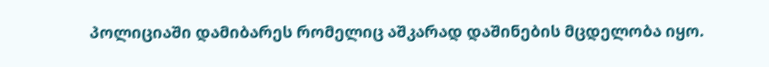პოლიციაში დამიბარეს რომელიც აშკარად დაშინების მცდელობა იყო.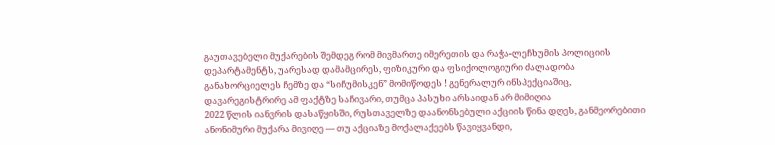გაუთავებელი მუქარების შემდეგ რომ მივმართე იმერეთის და რაჭა-ლეჩხუმის პოლიციის დეპარტამენტს, უარესად დამამცირეს, ფიზიკური და ფსიქოლოგიური ძალადობა განახორციელეს ჩემზე და “სიჩუმისკენ” მომიწოდეს ! გენერალურ ინსპექციაშიც, დავარეგისტრირე ამ ფაქტზე საჩივარი, თუმცა პასუხი არსაიდან არ მიმიღია
2022 წლის იანვრის დასაწყისში, რუსთაველზე დაანონსებული აქციის წინა დღეს, განმეორებითი ანონიმური მუქარა მივიღე — თუ აქციაზე მოქალაქეებს წავიყვანდი,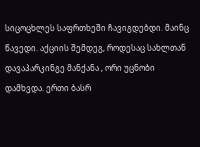სიცოცხლეს საფრთხეში ჩავიგდებდი. მაინც წავედი. აქციის შემდეგ, როდესაც სახლთან დავაპარკინგე მანქანა , ორი უცნობი დამხვდა. ერთი ბასრ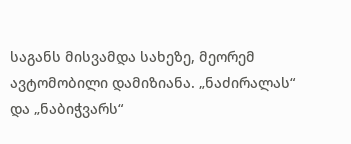საგანს მისვამდა სახეზე, მეორემ ავტომობილი დამიზიანა. „ნაძირალას“ და „ნაბიჭვარს“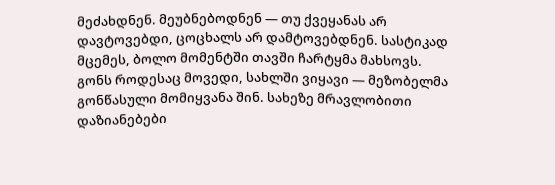მეძახდნენ. მეუბნებოდნენ — თუ ქვეყანას არ დავტოვებდი, ცოცხალს არ დამტოვებდნენ. სასტიკად მცემეს, ბოლო მომენტში თავში ჩარტყმა მახსოვს.
გონს როდესაც მოვედი, სახლში ვიყავი — მეზობელმა გონწასული მომიყვანა შინ. სახეზე მრავლობითი დაზიანებები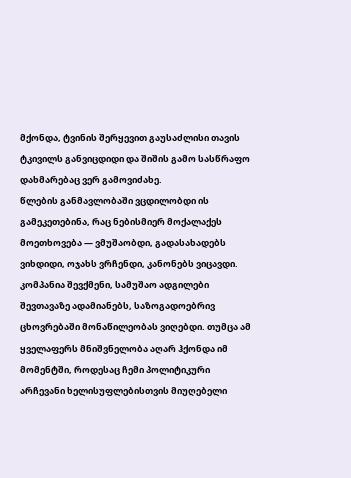მქონდა, ტვინის შერყევით გაუსაძლისი თავის ტკივილს განვიცდიდი და შიშის გამო სასწრაფო დახმარებაც ვერ გამოვიძახე.
წლების განმავლობაში ვცდილობდი ის გამეკეთებინა, რაც ნებისმიერ მოქალაქეს მოეთხოვება — ვმუშაობდი, გადასახადებს ვიხდიდი, ოჯახს ვრჩენდი, კანონებს ვიცავდი. კომპანია შევქმენი, სამუშაო ადგილები შევთავაზე ადამიანებს, საზოგადოებრივ ცხოვრებაში მონაწილეობას ვიღებდი. თუმცა ამ ყველაფერს მნიშვნელობა აღარ ჰქონდა იმ მომენტში, როდესაც ჩემი პოლიტიკური არჩევანი ხელისუფლებისთვის მიუღებელი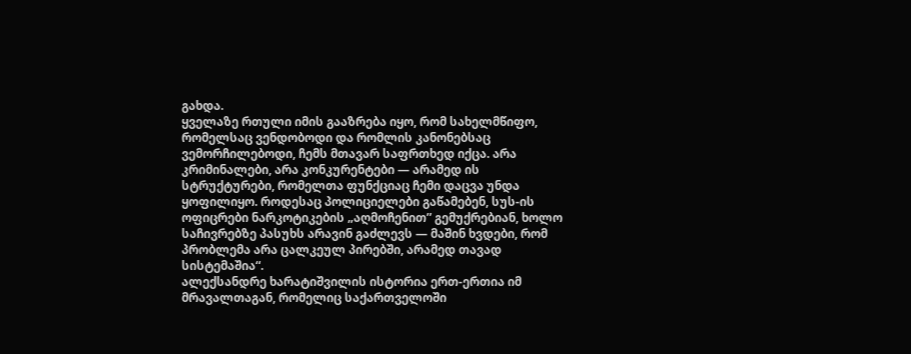გახდა.
ყველაზე რთული იმის გააზრება იყო, რომ სახელმწიფო, რომელსაც ვენდობოდი და რომლის კანონებსაც ვემორჩილებოდი, ჩემს მთავარ საფრთხედ იქცა. არა კრიმინალები, არა კონკურენტები — არამედ ის სტრუქტურები, რომელთა ფუნქციაც ჩემი დაცვა უნდა ყოფილიყო. როდესაც პოლიციელები გაწამებენ, სუს-ის ოფიცრები ნარკოტიკების „აღმოჩენით” გემუქრებიან, ხოლო საჩივრებზე პასუხს არავინ გაძლევს — მაშინ ხვდები, რომ პრობლემა არა ცალკეულ პირებში, არამედ თავად სისტემაშია“.
ალექსანდრე ხარატიშვილის ისტორია ერთ-ერთია იმ მრავალთაგან, რომელიც საქართველოში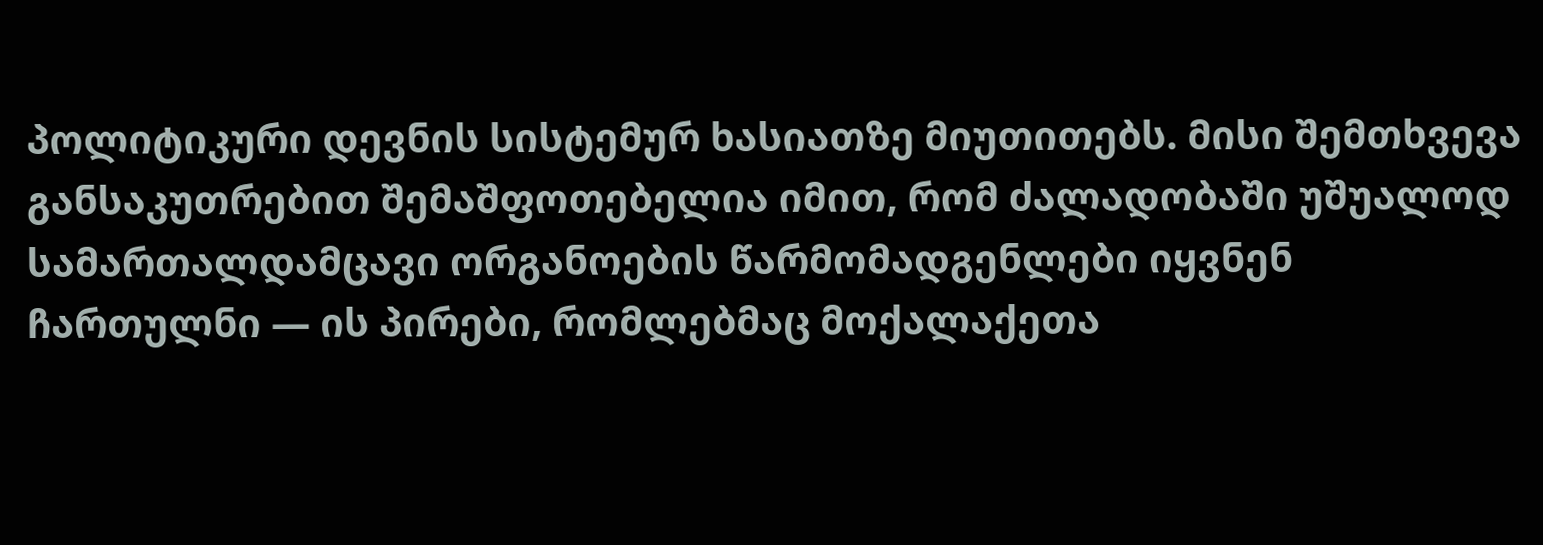პოლიტიკური დევნის სისტემურ ხასიათზე მიუთითებს. მისი შემთხვევა განსაკუთრებით შემაშფოთებელია იმით, რომ ძალადობაში უშუალოდ სამართალდამცავი ორგანოების წარმომადგენლები იყვნენ ჩართულნი — ის პირები, რომლებმაც მოქალაქეთა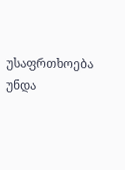უსაფრთხოება უნდა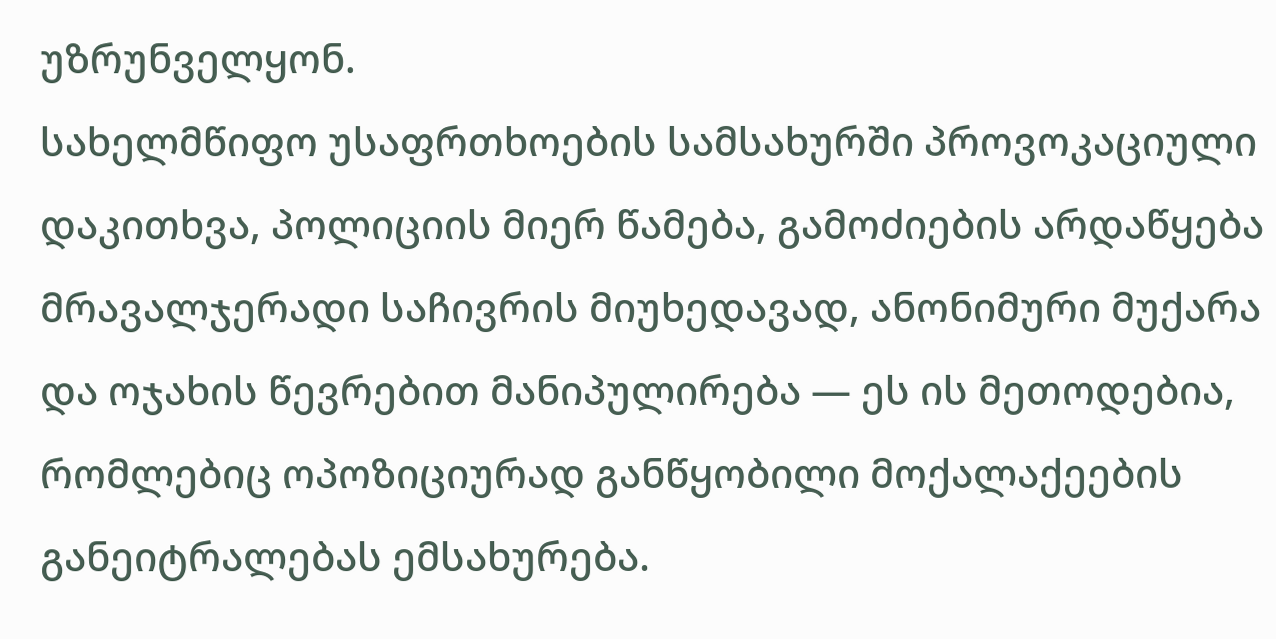უზრუნველყონ.
სახელმწიფო უსაფრთხოების სამსახურში პროვოკაციული დაკითხვა, პოლიციის მიერ წამება, გამოძიების არდაწყება მრავალჯერადი საჩივრის მიუხედავად, ანონიმური მუქარა და ოჯახის წევრებით მანიპულირება — ეს ის მეთოდებია, რომლებიც ოპოზიციურად განწყობილი მოქალაქეების განეიტრალებას ემსახურება.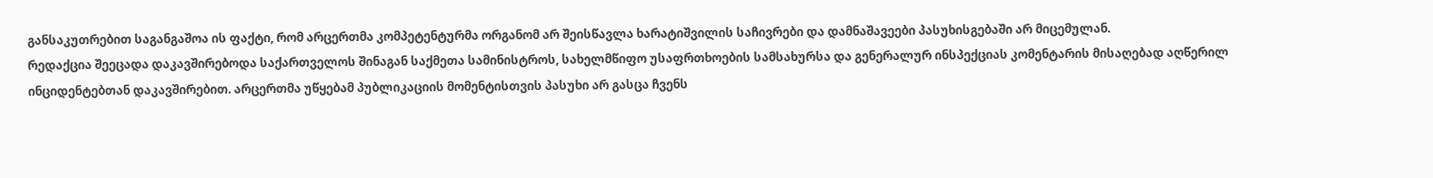განსაკუთრებით საგანგაშოა ის ფაქტი, რომ არცერთმა კომპეტენტურმა ორგანომ არ შეისწავლა ხარატიშვილის საჩივრები და დამნაშავეები პასუხისგებაში არ მიცემულან.
რედაქცია შეეცადა დაკავშირებოდა საქართველოს შინაგან საქმეთა სამინისტროს, სახელმწიფო უსაფრთხოების სამსახურსა და გენერალურ ინსპექციას კომენტარის მისაღებად აღწერილ ინციდენტებთან დაკავშირებით. არცერთმა უწყებამ პუბლიკაციის მომენტისთვის პასუხი არ გასცა ჩვენს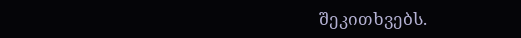შეკითხვებს.